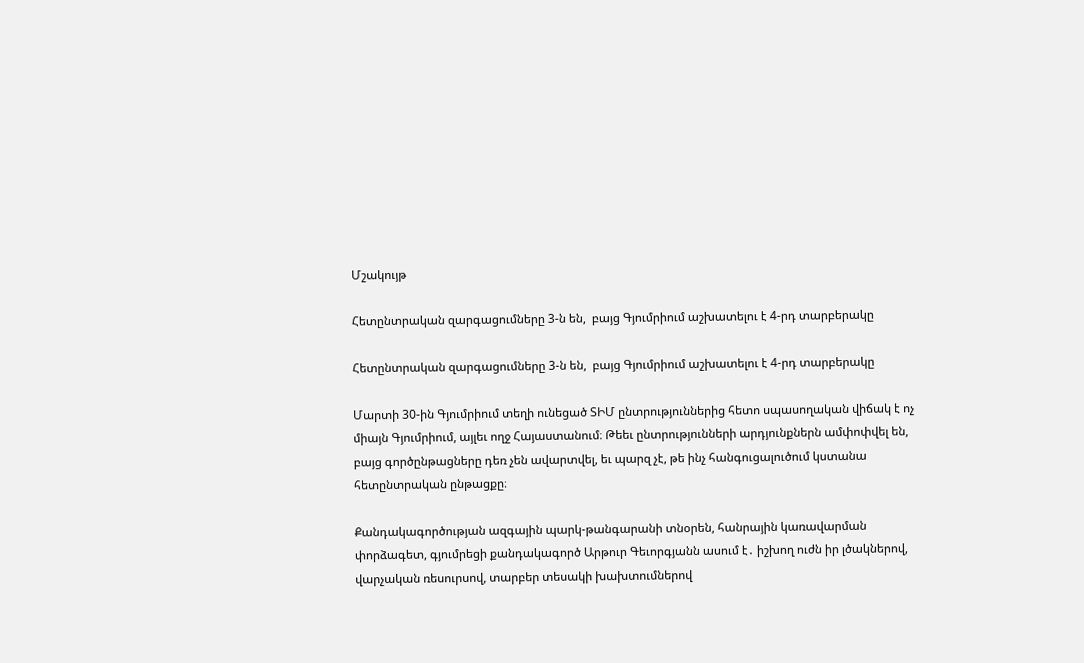Մշակույթ

Հետընտրական զարգացումները 3-ն են,  բայց Գյումրիում աշխատելու է 4-րդ տարբերակը

Հետընտրական զարգացումները 3-ն են,  բայց Գյումրիում աշխատելու է 4-րդ տարբերակը

Մարտի 30-ին Գյումրիում տեղի ունեցած ՏԻՄ ընտրություններից հետո սպասողական վիճակ է ոչ միայն Գյումրիում, այլեւ ողջ Հայաստանում։ Թեեւ ընտրությունների արդյունքներն ամփոփվել են, բայց գործընթացները դեռ չեն ավարտվել, եւ պարզ չէ, թե ինչ հանգուցալուծում կստանա հետընտրական ընթացքը։

Քանդակագործության ազգային պարկ-թանգարանի տնօրեն, հանրային կառավարման փորձագետ, գյումրեցի քանդակագործ Արթուր Գեւորգյանն ասում է․ իշխող ուժն իր լծակներով, վարչական ռեսուրսով, տարբեր տեսակի խախտումներով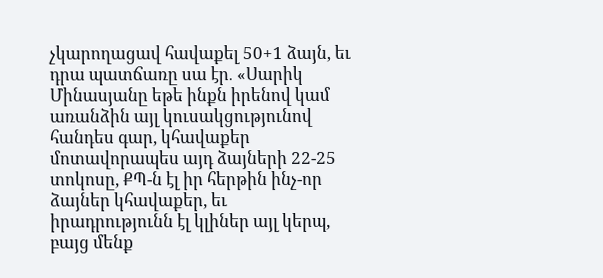չկարողացավ հավաքել 50+1 ձայն, եւ դրա պատճառը սա էր․ «Սարիկ Մինասյանը եթե ինքն իրենով կամ առանձին այլ կուսակցությունով հանդես գար, կհավաքեր մոտավորապես այդ ձայների 22-25 տոկոսը, ՔՊ-ն էլ իր հերթին ինչ-որ ձայներ կհավաքեր, եւ իրադրությունն էլ կլիներ այլ կերպ, բայց մենք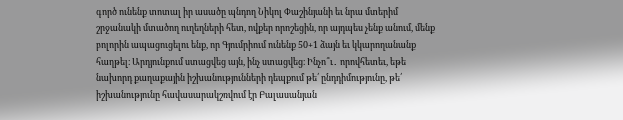գործ ունենք տոտալ իր ասածը պնդող Նիկոլ Փաշինյանի եւ նրա մտերիմ շրջանակի մտածող ուղեղների հետ, ովքեր որոշեցին, որ այդպես չենք անում, մենք բոլորին ապացուցելու ենք, որ Գյումրիում ունենք 50+1 ձայն եւ կկարողանանք հաղթել։ Արդյունքում ստացվեց այն, ինչ ստացվեց։ Ինչո՞ւ․ որովհետեւ, եթե նախորդ քաղաքային իշխանությունների դեպքում թե՛ ընդդիմությունը, թե՛ իշխանությունը հավասարակշռվում էր Բալասանյան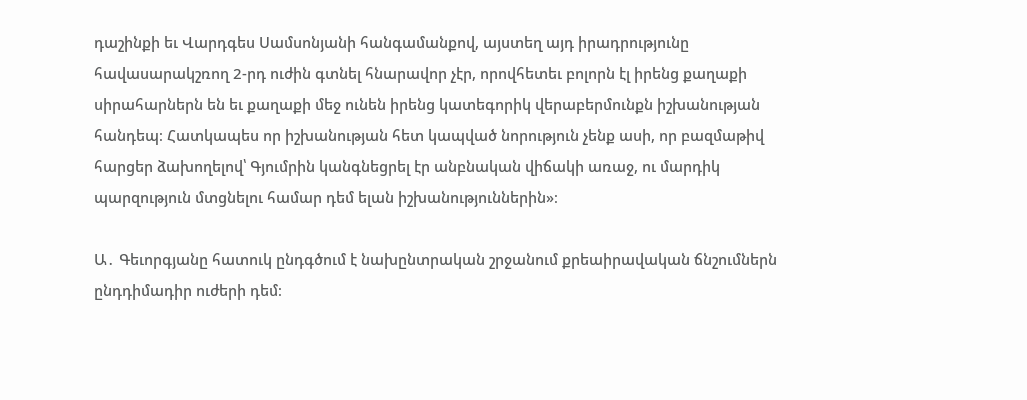դաշինքի եւ Վարդգես Սամսոնյանի հանգամանքով, այստեղ այդ իրադրությունը հավասարակշռող 2-րդ ուժին գտնել հնարավոր չէր, որովհետեւ բոլորն էլ իրենց քաղաքի սիրահարներն են եւ քաղաքի մեջ ունեն իրենց կատեգորիկ վերաբերմունքն իշխանության հանդեպ։ Հատկապես որ իշխանության հետ կապված նորություն չենք ասի, որ բազմաթիվ հարցեր ձախողելով՝ Գյումրին կանգնեցրել էր անբնական վիճակի առաջ, ու մարդիկ պարզություն մտցնելու համար դեմ ելան իշխանություններին»։

Ա․ Գեւորգյանը հատուկ ընդգծում է նախընտրական շրջանում քրեաիրավական ճնշումներն ընդդիմադիր ուժերի դեմ։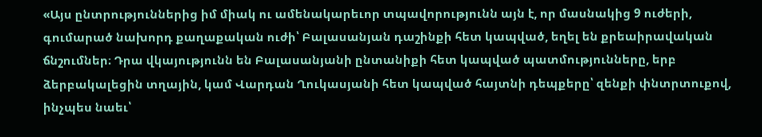«Այս ընտրություններից իմ միակ ու ամենակարեւոր տպավորությունն այն է, որ մասնակից 9 ուժերի, գումարած նախորդ քաղաքական ուժի՝ Բալասանյան դաշինքի հետ կապված, եղել են քրեաիրավական ճնշումներ։ Դրա վկայությունն են Բալասանյանի ընտանիքի հետ կապված պատմությունները, երբ ձերբակալեցին տղային, կամ Վարդան Ղուկասյանի հետ կապված հայտնի դեպքերը՝ զենքի փնտրտուքով, ինչպես նաեւ՝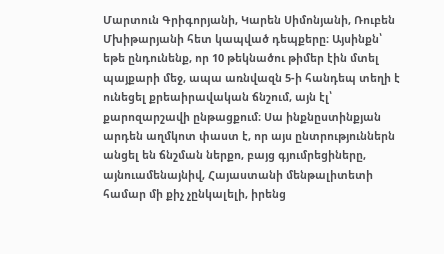Մարտուն Գրիգորյանի, Կարեն Սիմոնյանի, Ռուբեն Մխիթարյանի հետ կապված դեպքերը։ Այսինքն՝ եթե ընդունենք, որ 10 թեկնածու թիմեր էին մտել պայքարի մեջ, ապա առնվազն 5-ի հանդեպ տեղի է ունեցել քրեաիրավական ճնշում, այն էլ՝ քարոզարշավի ընթացքում։ Սա ինքնըստինքյան արդեն աղմկոտ փաստ է, որ այս ընտրություններն անցել են ճնշման ներքո, բայց գյումրեցիները, այնուամենայնիվ, Հայաստանի մենթալիտետի համար մի քիչ չընկալելի, իրենց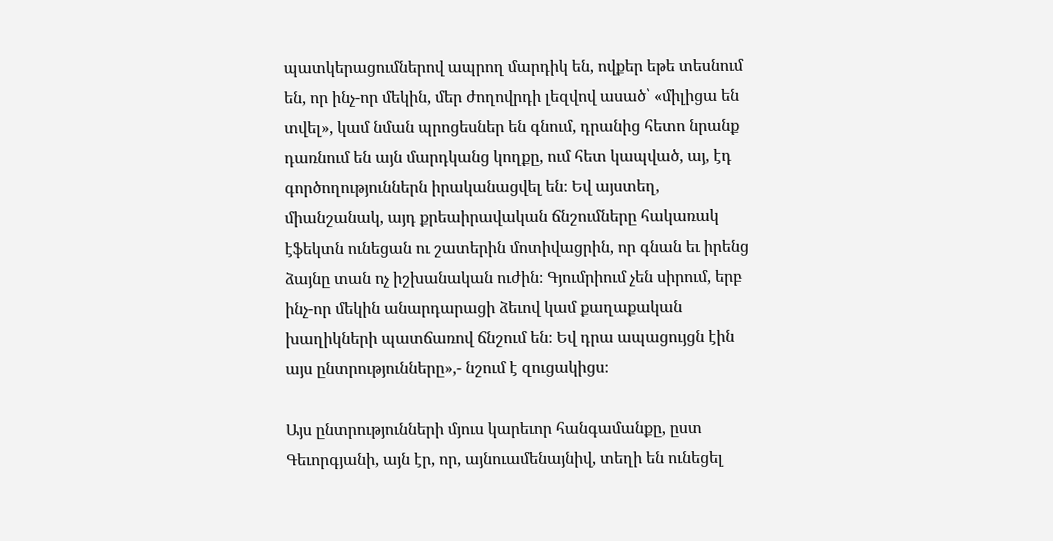պատկերացումներով ապրող մարդիկ են, ովքեր եթե տեսնում են, որ ինչ-որ մեկին, մեր ժողովրդի լեզվով ասած՝ «միլիցա են տվել», կամ նման պրոցեսներ են գնում, դրանից հետո նրանք դառնում են այն մարդկանց կողքը, ում հետ կապված, այ, էդ գործողություններն իրականացվել են։ Եվ այստեղ, միանշանակ, այդ քրեաիրավական ճնշումները հակառակ էֆեկտն ունեցան ու շատերին մոտիվացրին, որ գնան եւ իրենց ձայնը տան ոչ իշխանական ուժին։ Գյումրիում չեն սիրում, երբ ինչ-որ մեկին անարդարացի ձեւով կամ քաղաքական խաղիկների պատճառով ճնշում են։ Եվ դրա ապացույցն էին այս ընտրությունները»,- նշում է զուցակիցս։

Այս ընտրությունների մյուս կարեւոր հանգամանքը, ըստ Գեւորգյանի, այն էր, որ, այնուամենայնիվ, տեղի են ունեցել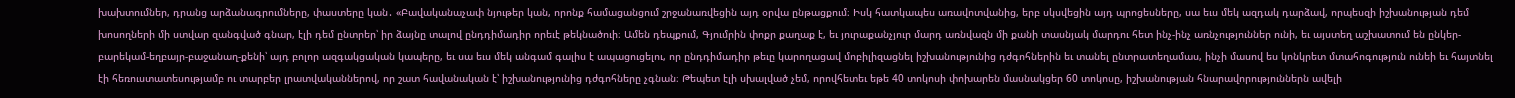խախտումներ, դրանց արձանագրումները, փաստերը կան․ «Բավականաչափ նյութեր կան, որոնք համացանցում շրջանառվեցին այդ օրվա ընթացքում։ Իսկ հատկապես առավոտվանից, երբ սկսվեցին այդ պրոցեսները, սա եւս մեկ ազդակ դարձավ, որպեսզի իշխանության դեմ խոսողների մի ստվար զանգված գնար, էլի դեմ ընտրեր՝ իր ձայնը տալով ընդդիմադիր որեւէ թեկնածուի։ Ամեն դեպքում, Գյումրին փոքր քաղաք է, եւ յուրաքանչյուր մարդ առնվազն մի քանի տասնյակ մարդու հետ ինչ-ինչ առնչություններ ունի, եւ այստեղ աշխատում են ընկեր-բարեկամ-եղբայր-բաջանաղ-քենի՝ այդ բոլոր ազգակցական կապերը, եւ սա եւս մեկ անգամ գալիս է ապացուցելու, որ ընդդիմադիր թեւը կարողացավ մոբիլիզացնել իշխանությունից դժգոհներին եւ տանել ընտրատեղամաս, ինչի մասով ես կոնկրետ մտահոգություն ունեի եւ հայտնել էի հեռուստատեսությամբ ու տարբեր լրատվականներով, որ շատ հավանական է՝ իշխանությունից դժգոհները չգնան։ Թեպետ էլի սխալված չեմ, որովհետեւ եթե 40 տոկոսի փոխարեն մասնակցեր 60 տոկոսը, իշխանության հնարավորություններն ավելի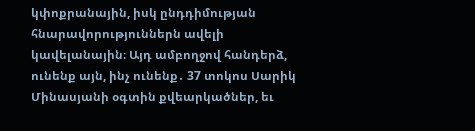կփոքրանային, իսկ ընդդիմության հնարավորություններն ավելի կավելանային։ Այդ ամբողջով հանդերձ, ունենք այն, ինչ ունենք․ 37 տոկոս Սարիկ Մինասյանի օգտին քվեարկածներ, եւ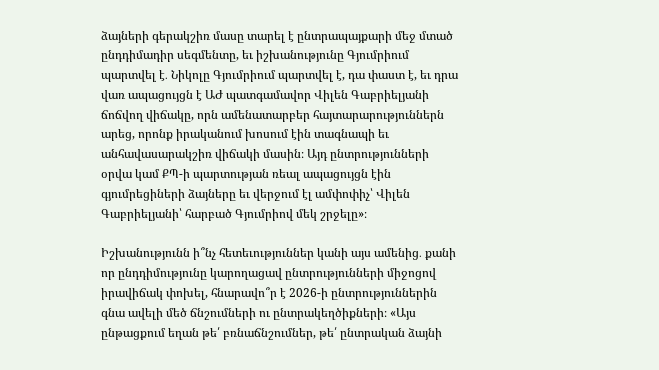ձայների գերակշիռ մասը տարել է ընտրապայքարի մեջ մտած ընդդիմադիր սեգմենտը, եւ իշխանությունը Գյումրիում պարտվել է․ Նիկոլը Գյումրիում պարտվել է, դա փաստ է, եւ դրա վառ ապացույցն է ԱԺ պատգամավոր Վիլեն Գաբրիելյանի ճոճվող վիճակը, որն ամենատարբեր հայտարարություններն արեց, որոնք իրականում խոսում էին տագնապի եւ անհավասարակշիռ վիճակի մասին։ Այդ ընտրությունների օրվա կամ ՔՊ-ի պարտության ռեալ ապացույցն էին գյումրեցիների ձայները եւ վերջում էլ ամփոփիչ՝ Վիլեն Գաբրիելյանի՝ հարբած Գյումրիով մեկ շրջելը»։

Իշխանությունն ի՞նչ հետեւություններ կանի այս ամենից․ քանի որ ընդդիմությունը կարողացավ ընտրությունների միջոցով իրավիճակ փոխել, հնարավո՞ր է 2026-ի ընտրություններին գնա ավելի մեծ ճնշումների ու ընտրակեղծիքների։ «Այս ընթացքում եղան թե՛ բռնաճնշումներ, թե՛ ընտրական ձայնի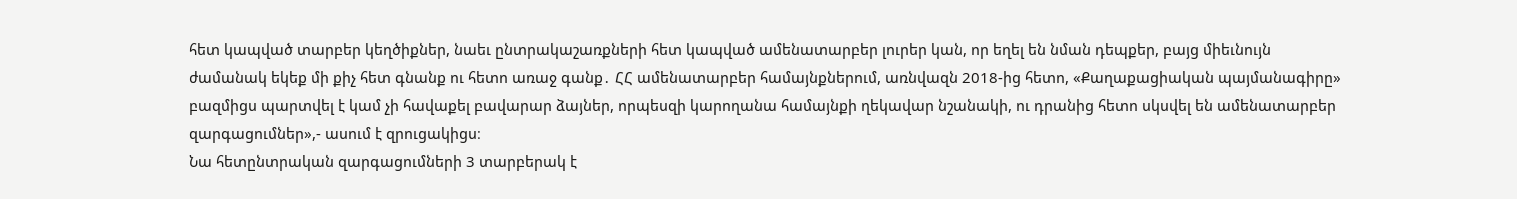հետ կապված տարբեր կեղծիքներ, նաեւ ընտրակաշառքների հետ կապված ամենատարբեր լուրեր կան, որ եղել են նման դեպքեր, բայց միեւնույն ժամանակ եկեք մի քիչ հետ գնանք ու հետո առաջ գանք․ ՀՀ ամենատարբեր համայնքներում, առնվազն 2018-ից հետո, «Քաղաքացիական պայմանագիրը» բազմիցս պարտվել է կամ չի հավաքել բավարար ձայներ, որպեսզի կարողանա համայնքի ղեկավար նշանակի, ու դրանից հետո սկսվել են ամենատարբեր զարգացումներ»,- ասում է զրուցակիցս։
Նա հետընտրական զարգացումների 3 տարբերակ է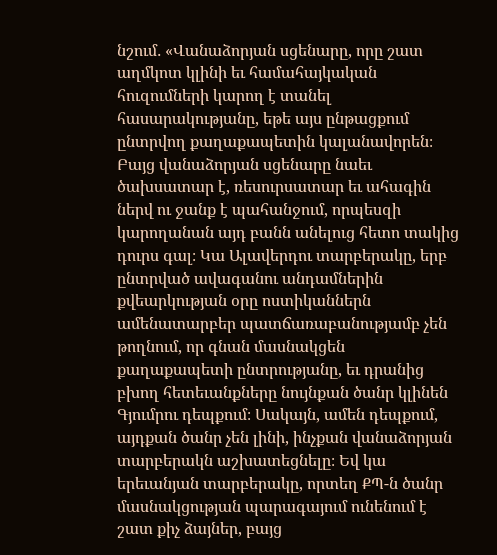նշում․ «Վանաձորյան սցենարը, որը շատ աղմկոտ կլինի եւ համահայկական հուզումների կարող է տանել հասարակությանը, եթե այս ընթացքում ընտրվող քաղաքապետին կալանավորեն։ Բայց վանաձորյան սցենարը նաեւ ծախսատար է, ռեսուրսատար եւ ահագին ներվ ու ջանք է պահանջում, որպեսզի կարողանան այդ բանն անելուց հետո տակից դուրս գալ։ Կա Ալավերդու տարբերակը, երբ ընտրված ավագանու անդամներին քվեարկության օրը ոստիկաններն ամենատարբեր պատճառաբանությամբ չեն թողնում, որ գնան մասնակցեն քաղաքապետի ընտրությանը, եւ դրանից բխող հետեւանքները նույնքան ծանր կլինեն Գյումրու դեպքում։ Սակայն, ամեն դեպքում, այդքան ծանր չեն լինի, ինչքան վանաձորյան տարբերակն աշխատեցնելը։ Եվ կա երեւանյան տարբերակը, որտեղ ՔՊ-ն ծանր մասնակցության պարագայում ունենում է շատ քիչ ձայներ, բայց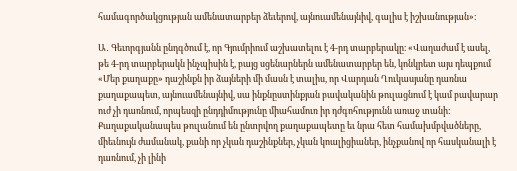համագործակցության ամենատարբեր ձեւերով, այնուամենայնիվ, գալիս է իշխանության»։

Ա․ Գեւորգյանն ընդգծում է, որ Գյումրիում աշխատելու է 4-րդ տարբերակը։ «Վաղաժամ է ասել, թե 4-րդ տարբերակն ինչպիսին է, բայց սցենարներն ամենատարբեր են, կոնկրետ այս դեպքում «Մեր քաղաքը» դաշինքն իր ձայների մի մասն է տալիս, որ Վարդան Ղուկասյանը դառնա քաղաքապետ, այնուամենայնիվ, սա ինքնըստինքյան բավականին թուլացնում է կամ բավարար ուժ չի դառնում, որպեսզի ընդդիմությունը միահամուռ իր դժգոհությունն առաջ տանի։ Քաղաքականապես թուլանում են ընտրվող քաղաքապետը եւ նրա հետ համախմբվածները, միեւնույն ժամանակ, քանի որ չկան դաշինքներ, չկան կոալիցիաներ, ինչքանով որ հասկանալի է դառնում, չի լինի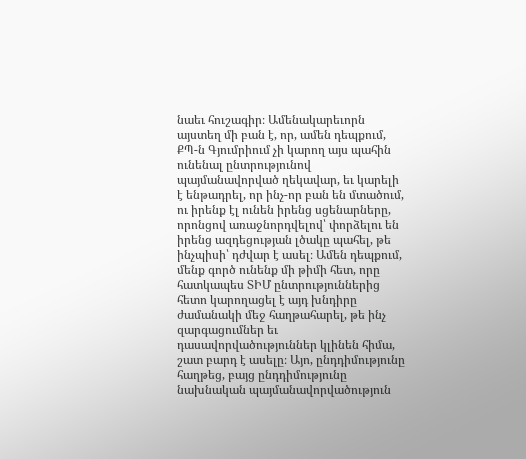նաեւ հուշագիր։ Ամենակարեւորն այստեղ մի բան է, որ, ամեն դեպքում, ՔՊ-ն Գյումրիում չի կարող այս պահին ունենալ ընտրությունով պայմանավորված ղեկավար, եւ կարելի է ենթադրել, որ ինչ-որ բան են մտածում, ու իրենք էլ ունեն իրենց սցենարները, որոնցով առաջնորդվելով՝ փորձելու են իրենց ազդեցության լծակը պահել, թե ինչպիսի՝ դժվար է ասել։ Ամեն դեպքում, մենք գործ ունենք մի թիմի հետ, որը հատկապես ՏԻՄ ընտրություններից հետո կարողացել է այդ խնդիրը ժամանակի մեջ հաղթահարել, թե ինչ զարգացումներ եւ դասավորվածություններ կլինեն հիմա, շատ բարդ է ասելը։ Այո, ընդդիմությունը հաղթեց, բայց ընդդիմությունը նախնական պայմանավորվածություն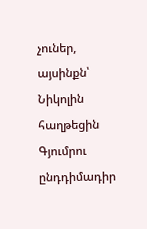չուներ, այսինքն՝ Նիկոլին հաղթեցին Գյումրու ընդդիմադիր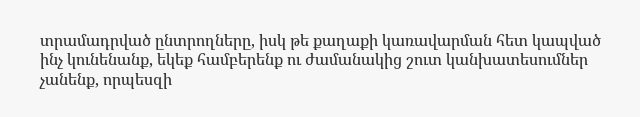տրամադրված ընտրողները, իսկ թե քաղաքի կառավարման հետ կապված ինչ կունենանք, եկեք համբերենք ու ժամանակից շուտ կանխատեսումներ չանենք, որպեսզի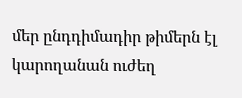մեր ընդդիմադիր թիմերն էլ կարողանան ուժեղ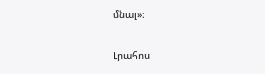մնալ»։

Լրահոս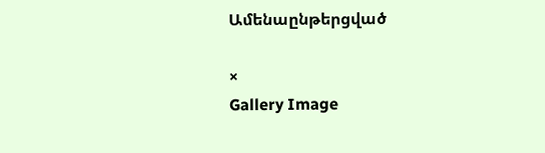Ամենաընթերցված

×
Gallery Image